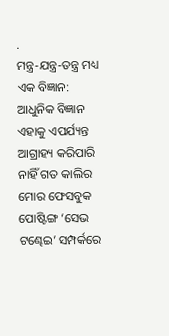.
ମନ୍ତ୍ର-ଯନ୍ତ୍ର-ତନ୍ତ୍ର ମଧ୍ୟ ଏକ ବିଜ୍ଞାନ: ଆଧୁନିକ ବିଜ୍ଞାନ ଏହାକୁ ଏପର୍ଯ୍ୟନ୍ତ ଆଗ୍ରାହ୍ୟ କରିପାରି ନାହିଁ ଗତ କାଲିର ମୋର ଫେସବୁକ ପୋଷ୍ଟିଙ୍ଗ ‘ସେଭ ଟଣ୍ଢେଇ’ ସମ୍ପର୍କରେ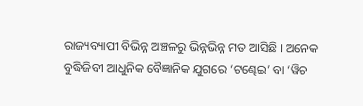ରାଜ୍ୟବ୍ୟାପୀ ବିଭିନ୍ନ ଅଞ୍ଚଳରୁ ଭିନ୍ନଭିନ୍ନ ମତ ଆସିଛି । ଅନେକ ବୁଦ୍ଧିଜିବୀ ଆଧୁନିକ ବୈଜ୍ଞାନିକ ଯୁଗରେ ‘ଟଣ୍ଢେଇ’ ବା ‘ୱିଚ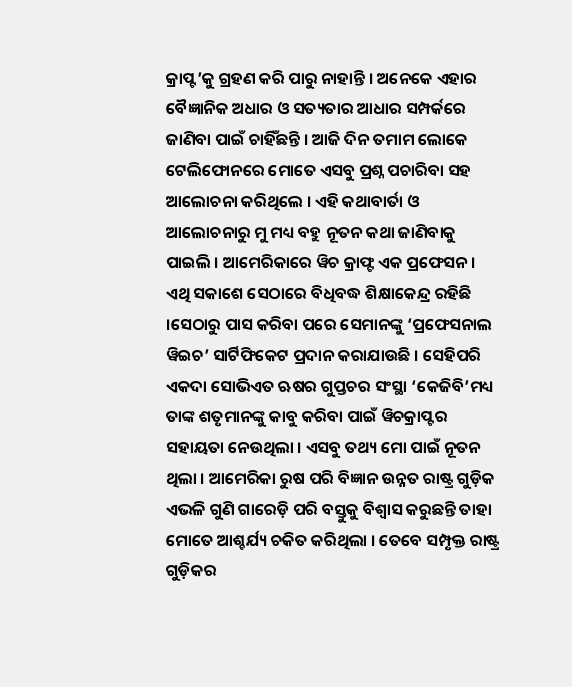କ୍ରାପ୍ଟ’କୁ ଗ୍ରହଣ କରି ପାରୁ ନାହାନ୍ତି । ଅନେକେ ଏହାର ବୈଜ୍ଞାନିକ ଅଧାର ଓ ସତ୍ୟତାର ଆଧାର ସମ୍ପର୍କରେ ଜାଣିବା ପାଇଁ ଚାହିଁଛନ୍ତି । ଆଜି ଦିନ ତମାମ ଲୋକେ ଟେଲିଫୋନରେ ମୋତେ ଏସବୁ ପ୍ରଶ୍ନ ପଚାରିବା ସହ ଆଲୋଚନା କରିଥିଲେ । ଏହି କଥାବାର୍ତା ଓ ଆଲୋଚନାରୁ ମୁ ମଧ୍ୟ ବହୁ ନୂତନ କଥା ଜାଣିବାକୁ ପାଇଲି । ଆମେରିକାରେ ୱିଚ କ୍ରାଫ୍ଟ ଏକ ପ୍ରଫେସନ । ଏଥି ସକାଶେ ସେଠାରେ ବିଧିବଦ୍ଧ ଶିକ୍ଷାକେନ୍ଦ୍ର ରହିଛି ।ସେଠାରୁ ପାସ କରିବା ପରେ ସେମାନଙ୍କୁ ‘ପ୍ରଫେସନାଲ ୱିଇଚ’ ସାର୍ଟିଫିକେଟ ପ୍ରଦାନ କରାଯାଉଛି । ସେହିପରି ଏକଦା ସୋଭିଏତ ଋଷର ଗୁପ୍ତଚର ସଂସ୍ଥା ‘କେଜିବି’ମଧ୍ୟ ତାଙ୍କ ଶତୃମାନଙ୍କୁ କାବୁ କରିବା ପାଇଁ ୱିଚକ୍ରାପ୍ଟର ସହାୟତା ନେଉଥିଲା । ଏସବୁ ତଥ୍ୟ ମୋ ପାଇଁ ନୂତନ ଥିଲା । ଆମେରିକା ରୁଷ ପରି ବିଜ୍ଞାନ ଉନ୍ନତ ରାଷ୍ଟ୍ର ଗୁଡ଼ିକ ଏଭଳି ଗୁଣି ଗାରେଡ଼ି ପରି ବସ୍ତୁକୁ ବିଶ୍ୱାସ କରୁଛନ୍ତି ତାହା ମୋତେ ଆଶ୍ଚର୍ଯ୍ୟ ଚକିତ କରିଥିଲା । ତେବେ ସମ୍ପୃକ୍ତ ରାଷ୍ଟ୍ର ଗୁଡ଼ିକର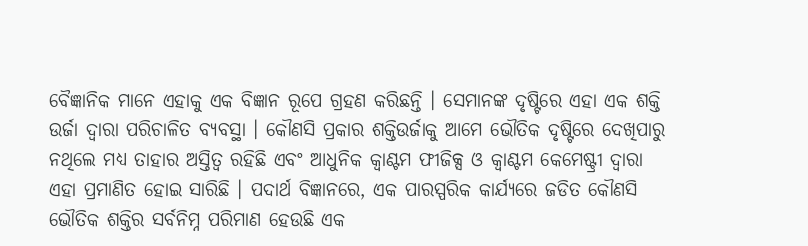ବୈଜ୍ଞାନିକ ମାନେ ଏହାକୁ ଏକ ବିଜ୍ଞାନ ରୂପେ ଗ୍ରହଣ କରିଛନ୍ତି । ସେମାନଙ୍କ ଦୃଷ୍ଟିରେ ଏହା ଏକ ଶକ୍ତି ଉର୍ଜା ଦ୍ୱାରା ପରିଚାଳିତ ବ୍ୟବସ୍ଥା । କୌଣସି ପ୍ରକାର ଶକ୍ତିଉର୍ଜାକୁ ଆମେ ଭୌତିକ ଦୃଷ୍ଟିରେ ଦେଖିପାରୁ ନଥିଲେ ମଧ୍ୟ ତାହାର ଅସ୍ତିତ୍ୱ ରହିଛି ଏବଂ ଆଧୁନିକ କ୍ୱାଣ୍ଟମ ଫୀଜିକ୍ସ ଓ କ୍ୱାଣ୍ଟମ କେମେଷ୍ଟ୍ରୀ ଦ୍ୱାରା ଏହା ପ୍ରମାଣିତ ହୋଇ ସାରିଛି । ପଦାର୍ଥ ବିଜ୍ଞାନରେ, ଏକ ପାରସ୍ପରିକ କାର୍ଯ୍ୟରେ ଜଡିତ କୌଣସି ଭୌତିକ ଶକ୍ତିର ସର୍ବନିମ୍ନ ପରିମାଣ ହେଉଛି ଏକ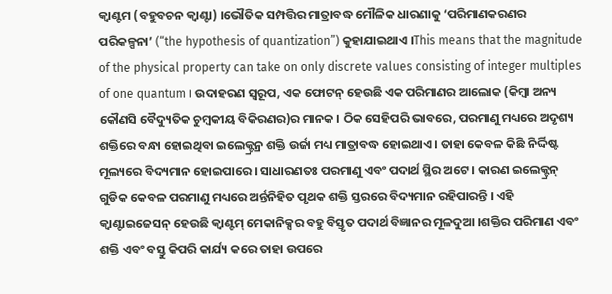କ୍ୱାଣ୍ଟମ (ବହୁବଚନ କ୍ୱାଣ୍ଟା) ।ଭୌତିକ ସମ୍ପତ୍ତିର ମାତ୍ରାବଦ୍ଧ ମୌଳିକ ଧାରଣାକୁ ‘ପରିମାଣକରଣର ପରିକଳ୍ପନା’ (“the hypothesis of quantization”) କୁହାଯାଇଥାଏ ।This means that the magnitude of the physical property can take on only discrete values consisting of integer multiples of one quantum । ଉଦାହରଣ ସ୍ୱରୂପ, ଏକ ଫୋଟନ୍ ହେଉଛି ଏକ ପରିମାଣର ଆଲୋକ (କିମ୍ବା ଅନ୍ୟ କୌଣସି ବୈଦ୍ୟୁତିକ ଚୁମ୍ବକୀୟ ବିକିରଣର)ର ମାନକ । ଠିକ ସେହିପରି ଭାବରେ, ପରମାଣୁ ମଧ୍ୟରେ ଅଦୃଶ୍ୟ ଶକ୍ତିରେ ବନ୍ଧା ହୋଇଥିବା ଇଲେକ୍ଟ୍ରନ୍ର ଶକ୍ତି ଉର୍ଜା ମଧ୍ୟ ମାତ୍ରାବଦ୍ଧ ହୋଇଥାଏ । ତାହା କେବଳ କିଛି ନିର୍ଦ୍ଦିଷ୍ଟ ମୂଲ୍ୟରେ ବିଦ୍ୟମାନ ହୋଇପାରେ । ସାଧାରଣତଃ ପରମାଣୁ ଏବଂ ପଦାର୍ଥ ସ୍ଥିର ଅଟେ । କାରଣ ଇଲେକ୍ଟ୍ରନ୍ ଗୁଡିକ କେବଳ ପରମାଣୁ ମଧ୍ୟରେ ଅର୍ନ୍ତନିହିତ ପୃଥକ ଶକ୍ତି ସ୍ତରରେ ବିଦ୍ୟମାନ ରହିପାରନ୍ତି । ଏହି କ୍ୱାଣ୍ଟାଇଜେସନ୍ ହେଉଛି କ୍ୱାଣ୍ଟମ୍ ମେକାନିକ୍ସର ବହୁ ବିସ୍ତୃତ ପଦାର୍ଥ ବିଜ୍ଞାନର ମୂଳଦୁଆ ।ଶକ୍ତିର ପରିମାଣ ଏବଂ ଶକ୍ତି ଏବଂ ବସ୍ତୁ କିପରି କାର୍ଯ୍ୟ କରେ ତାହା ଉପରେ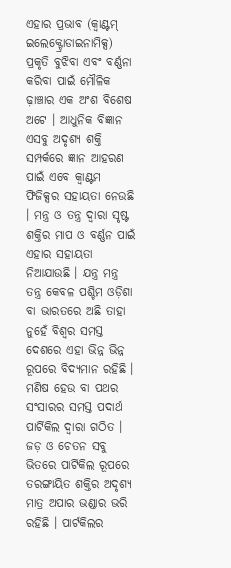ଏହାର ପ୍ରଭାବ (କ୍ୱାଣ୍ଟମ୍ ଇଲେକ୍ଟ୍ରୋଡାଇନାମିକ୍ସ) ପ୍ରକୃତି ବୁଝିବା ଏବଂ ବର୍ଣ୍ଣନା କରିବା ପାଇଁ ମୌଳିକ ଢ଼ାଞ୍ଚାର ଏକ ଅଂଶ ବିଶେଷ ଅଟେ । ଆଧୁନିକ ବିଜ୍ଞାନ ଏସବୁ ଅଦୃଶ୍ୟ ଶକ୍ତି ସମ୍ପର୍କରେ ଜ୍ଞାନ ଆହରଣ ପାଇଁ ଏବେ କ୍ୱାଣ୍ଟମ ଫିଜିକ୍ସର ସହାୟତା ନେଉଛି । ମନ୍ତ୍ର ଓ ତନ୍ତ୍ର ଦ୍ୱାରା ସୃଷ୍ଟ ଶକ୍ତିର ମାପ ଓ ବର୍ଣ୍ଣନ ପାଇଁ ଏହାର ସହାୟତା ନିଆଯାଉଛି । ଯନ୍ତ୍ର ମନ୍ତ୍ର ତନ୍ତ୍ର କେବଳ ପଶ୍ଚିମ ଓଡ଼ିଶା ବା ଭାରତରେ ଅଛି ତାହା ନୁହେଁ ବିଶ୍ୱର ସମସ୍ତ ଦେଶରେ ଏହା ଭିନ୍ନ ଭିନ୍ନ ରୂପରେ ବିଦ୍ୟମାନ ରହିଛି । ମଣିଷ ହେଉ ବା ପଥର ସଂସାରର ସମସ୍ତ ପଦାର୍ଥ ପାର୍ଟିକିଲ ଦ୍ୱାରା ଗଠିତ । ଜଡ଼ ଓ ଚେତନ ସବୁ ଭିତରେ ପାର୍ଟିକିଲ ରୂପରେ ତରଙ୍ଗାୟିତ ଶକ୍ତିର ଅଦୃଶ୍ୟ ମାତ୍ର ଅପାର ଭଣ୍ଡାର ଭରି ରହିଛି । ପାର୍ଟକିଲର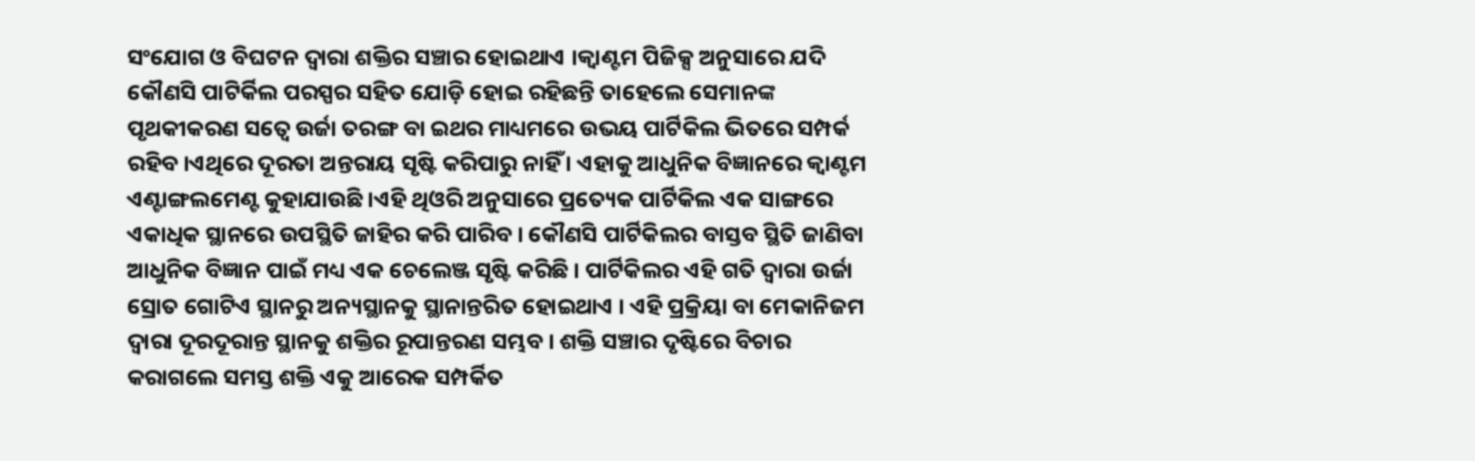ସଂଯୋଗ ଓ ବିଘଟନ ଦ୍ୱାରା ଶକ୍ତିର ସଞ୍ଚାର ହୋଇଥାଏ ।କ୍ୱାଣ୍ଟମ ପିଜିକ୍ସ ଅନୁସାରେ ଯଦି କୌଣସି ପାଟିର୍କିଲ ପରସ୍ପର ସହିତ ଯୋଡ଼ି ହୋଇ ରହିଛନ୍ତି ତାହେଲେ ସେମାନଙ୍କ ପୃଥକୀକରଣ ସତ୍ୱେ ଉର୍ଜା ତରଙ୍ଗ ବା ଇଥର ମାଧ୍ୟମରେ ଉଭୟ ପାର୍ଟିକିଲ ଭିତରେ ସମ୍ପର୍କ ରହିବ ।ଏଥିରେ ଦୂରତା ଅନ୍ତରାୟ ସୃଷ୍ଟି କରିପାରୁ ନାହିଁ । ଏହାକୁ ଆଧୁନିକ ବିଜ୍ଞାନରେ କ୍ୱାଣ୍ଟମ ଏଣ୍ଟାଙ୍ଗଲମେଣ୍ଟ କୁହାଯାଉଛି ।ଏହି ଥିଓରି ଅନୁସାରେ ପ୍ରତ୍ୟେକ ପାର୍ଟିକିଲ ଏକ ସାଙ୍ଗରେ ଏକାଧିକ ସ୍ଥାନରେ ଉପସ୍ଥିତି ଜାହିର କରି ପାରିବ । କୌଣସି ପାର୍ଟିକିଲର ବାସ୍ତବ ସ୍ଥିତି ଜାଣିବା ଆଧୁନିକ ବିଜ୍ଞାନ ପାଇଁ ମଧ୍ୟ ଏକ ଚେଲେଞ୍ଜ ସୃଷ୍ଟି କରିଛି । ପାର୍ଟିକିଲର ଏହି ଗତି ଦ୍ୱାରା ଉର୍ଜା ସ୍ରୋତ ଗୋଟିଏ ସ୍ଥାନରୁ ଅନ୍ୟସ୍ଥାନକୁ ସ୍ଥାନାନ୍ତରିତ ହୋଇଥାଏ । ଏହି ପ୍ରକ୍ରିୟା ବା ମେକାନିଜମ ଦ୍ୱାରା ଦୂରଦୂରାନ୍ତ ସ୍ଥାନକୁ ଶକ୍ତିର ରୂପାନ୍ତରଣ ସମ୍ଭବ । ଶକ୍ତି ସଞ୍ଚାର ଦୃଷ୍ଟିରେ ବିଚାର କରାଗଲେ ସମସ୍ତ ଶକ୍ତି ଏକୁ ଆରେକ ସମ୍ପର୍କିତ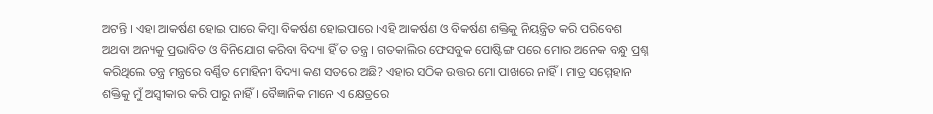ଅଟନ୍ତି । ଏହା ଆକର୍ଷଣ ହୋଇ ପାରେ କିମ୍ବା ବିକର୍ଷଣ ହୋଇପାରେ ।ଏହି ଆକର୍ଷଣ ଓ ବିକର୍ଷଣ ଶକ୍ତିକୁ ନିୟନ୍ତ୍ରିତ କରି ପରିବେଶ ଅଥବା ଅନ୍ୟକୁ ପ୍ରଭାବିତ ଓ ବିନିଯୋଗ କରିବା ବିଦ୍ୟା ହିଁ ତ ତନ୍ତ୍ର । ଗତକାଲିର ଫେସବୁକ ପୋଷ୍ଟିଙ୍ଗ ପରେ ମୋର ଅନେକ ବନ୍ଧୁ ପ୍ରଶ୍ନ କରିଥିଲେ ତନ୍ତ୍ର ମନ୍ତ୍ରରେ ବର୍ଣ୍ଣିତ ମୋହିନୀ ବିଦ୍ୟା କଣ ସତରେ ଅଛି? ଏହାର ସଠିକ ଉତ୍ତର ମୋ ପାଖରେ ନାହିଁ । ମାତ୍ର ସମ୍ମେହାନ ଶକ୍ତିକୁ ମୁଁ ଅସ୍ୱୀକାର କରି ପାରୁ ନାହିଁ । ବୈଜ୍ଞାନିକ ମାନେ ଏ କ୍ଷେତ୍ରରେ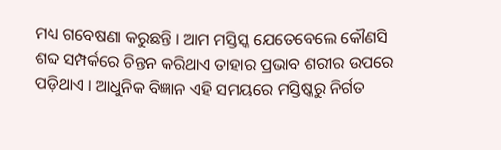ମଧ୍ୟ ଗବେଷଣା କରୁଛନ୍ତି । ଆମ ମସ୍ତିସ୍କ ଯେତେବେଲେ କୌଣସି ଶବ୍ଦ ସମ୍ପର୍କରେ ଚିନ୍ତନ କରିଥାଏ ତାହାର ପ୍ରଭାବ ଶରୀର ଉପରେ ପଡ଼ିଥାଏ । ଆଧୁନିକ ବିଜ୍ଞାନ ଏହି ସମୟରେ ମସ୍ତିଷ୍କରୁ ନିର୍ଗତ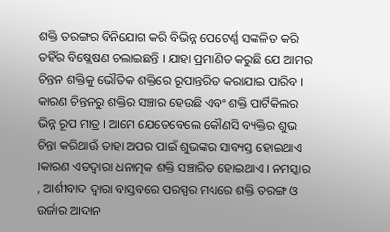ଶକ୍ତି ତରଙ୍ଗର ବିନିଯୋଗ କରି ବିଭିନ୍ନ ପେଟେର୍ଣ୍ଣ ସଙ୍କଳିତ କରି ତହିଁର ବିଷ୍ଲେଷଣ ଚଲାଇଛନ୍ତି । ଯାହା ପ୍ରମାଣିତ କରୁଛି ଯେ ଆମର ଚିନ୍ତନ ଶକ୍ତିକୁ ଭୌତିକ ଶକ୍ତିରେ ରୂପାନ୍ତରିତ କରାଯାଇ ପାରିବ । କାରଣ ଚିନ୍ତନରୁ ଶକ୍ତିର ସଞ୍ଚାର ହେଉଛି ଏବଂ ଶକ୍ତି ପାର୍ଟିକିଲର ଭିନ୍ନ ରୂପ ମାତ୍ର । ଆମେ ଯେତେବେଲେ କୌଣସି ବ୍ୟକ୍ତିର ଶୁଭ ଚିନ୍ତା କରିଥାଊଁ ତାହା ଅପର ପାଇଁ ଶୁଭଙ୍କର ସାବ୍ୟସ୍ତ ହୋଇଥାଏ ।କାରଣ ଏତଦ୍ୱାରା ଧନାତ୍ମକ ଶକ୍ତି ସଞ୍ଚାରିତ ହୋଇଥାଏ । ନମସ୍କାର , ଆର୍ଶୀବାଦ ଦ୍ୱାରା ବାସ୍ତବରେ ପରସ୍ପର ମଧ୍ୟରେ ଶକ୍ତି ତରଙ୍ଗ ଓ ଉର୍ଜାର ଆଦାନ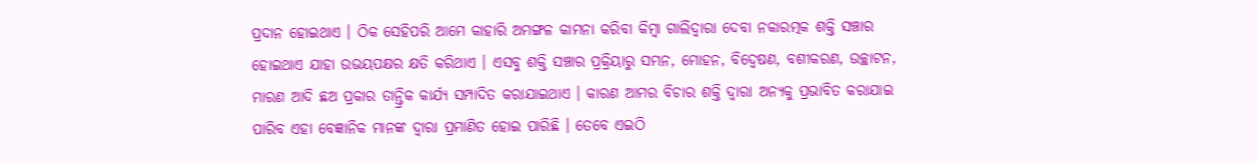ପ୍ରଦାନ ହୋଇଥାଏ । ଠିକ ସେହିପରି ଆମେ କାହାରି ଅମଙ୍ଗଳ କାମନା କରିବା କିମ୍ବା ଗାଲିଦ୍ୱାରା ଦେବା ନକାରତ୍ମକ ଶକ୍ତି ସଞ୍ଚାର ହୋଇଥାଏ ଯାହା ଉଭୟପକ୍ଷର କ୍ଷତି କରିଥାଏ । ଏସବୁ ଶକ୍ତି ସଞ୍ଚାର ପ୍ରକ୍ରିୟାରୁ ସମ୍ଭନ, ମୋହନ, ବିଦ୍ୱେଷଣ, ବଶୀକରଣ, ଉଚ୍ଛାଟନ, ମାରଣ ଆଦି ଛଅ ପ୍ରକାର ତାନ୍ତ୍ରିକ କାର୍ଯ୍ୟ ସମ୍ପାଦିତ କରାଯାଇଥାଏ । କାରଣ ଆମର ବିଚାର ଶକ୍ତି ଦ୍ୱାରା ଅନ୍ୟକୁ ପ୍ରଭାବିତ କରାଯାଇ ପାରିବ ଏହା ବେଜ୍ଞାନିକ ମାନଙ୍କ ଦ୍ୱାରା ପ୍ରମାଣିତ ହୋଇ ପାରିଛି । ତେବେ ଏଇଠି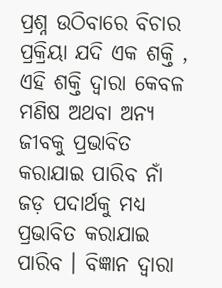ପ୍ରଶ୍ନ ଉଠିବାରେ ବିଚାର ପ୍ରକ୍ରିୟା ଯଦି ଏକ ଶକ୍ତି , ଏହି ଶକ୍ତି ଦ୍ୱାରା କେବଳ ମଣିଷ ଅଥବା ଅନ୍ୟ ଜୀବକୁ ପ୍ରଭାବିତ କରାଯାଇ ପାରିବ ନାଁ ଜଡ଼ ପଦାର୍ଥକୁ ମଧ୍ୟ ପ୍ରଭାବିତ କରାଯାଇ ପାରିବ । ବିଜ୍ଞାନ ଦ୍ୱାରା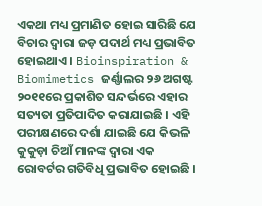ଏକଥା ମଧ୍ୟ ପ୍ରମାଣିତ ହୋଇ ସାରିଛି ଯେ ବିଚାର ଦ୍ୱାରା ଜଡ଼ ପଦାର୍ଥ ମଧ୍ୟ ପ୍ରଭାବିତ ହୋଇଥାଏ । Bioinspiration & Biomimetics ଜର୍ଣ୍ଣାଲର ୨୬ ଅଗଷ୍ଟ ୨୦୧୧ରେ ପ୍ରକାଶିତ ସନ୍ଦର୍ଭରେ ଏହାର ସତ୍ୟତା ପ୍ରତିପାଦିତ କରାଯାଇଛି । ଏହି ପରୀକ୍ଷଣରେ ଦର୍ଶା ଯାଇଛି ଯେ କିଭଳି କୁକୁଡ଼ା ଚିଆଁ ମାନଙ୍କ ଦ୍ୱାରା ଏକ ରୋବର୍ଟର ଗତିବିଧି ପ୍ରଭାବିତ ହୋଇଛି ।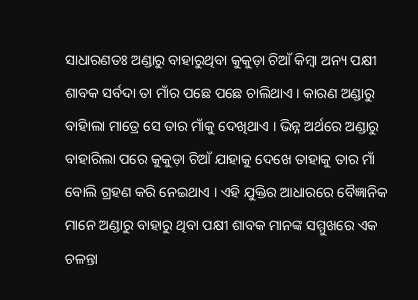ସାଧାରଣତଃ ଅଣ୍ଡାରୁ ବାହାରୁଥିବା କୁକୁଡ଼ା ଚିଆଁ କିମ୍ବା ଅନ୍ୟ ପକ୍ଷୀ ଶାବକ ସର୍ବଦା ତା ମାଁର ପଛେ ପଛେ ଚାଲିଥାଏ । କାରଣ ଅଣ୍ଡାରୁ ବାହାିଲା ମାତ୍ରେ ସେ ତାର ମାଁକୁ ଦେଖିଥାଏ । ଭିନ୍ନ ଅର୍ଥରେ ଅଣ୍ଡାରୁ ବାହାରିଲା ପରେ କୁକୁଡ଼ା ଚିଆଁ ଯାହାକୁ ଦେଖେ ତାହାକୁ ତାର ମାଁ ବୋଲି ଗ୍ରହଣ କରି ନେଇଥାଏ । ଏହି ଯୁକ୍ତିର ଆଧାରରେ ବୈଜ୍ଞାନିକ ମାନେ ଅଣ୍ଡାରୁ ବାହାରୁ ଥିବା ପକ୍ଷୀ ଶାବକ ମାନଙ୍କ ସମ୍ମୁଖରେ ଏକ ଚଳନ୍ତା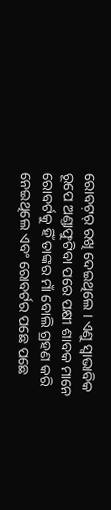ରୋବଟ଼ର୍ ରଖି ଦେଇଥିଲେ । ଏଣୁ ସ୍ୱାଭାବିକ ରୂପେ ଅଣ୍ଡାଫୁଟିବା ପରେ ପକ୍ଷୀ ଶାବକ ମାନେ ରୋବର୍ଟକୁ ହିଁ ତାଙ୍କର ମାଁ ବୋଲି ଗ୍ରହଣ କରି ନେଇଥିଲେ ଏବଂ ରୋବର୍ଟର ପଛେ ପଛେ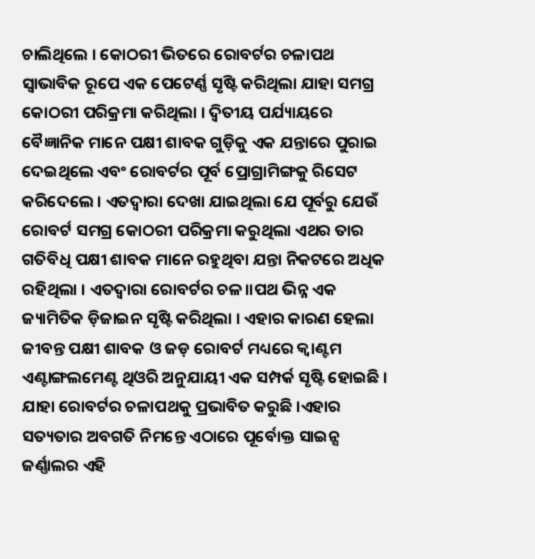ଚାଲିଥିଲେ । କୋଠରୀ ଭିତରେ ରୋବର୍ଟର ଚଳାପଥ ସ୍ୱାଭାବିକ ରୂପେ ଏକ ପେଟେର୍ଣ୍ଣ ସୃଷ୍ଟି କରିଥିଲା ଯାହା ସମଗ୍ର କୋଠରୀ ପରିକ୍ରମା କରିଥିଲା । ଦ୍ୱିତୀୟ ପର୍ଯ୍ୟାୟରେ ବୈଜ୍ଞାନିକ ମାନେ ପକ୍ଷୀ ଶାବକ ଗୁଡ଼ିକୁ ଏକ ଯନ୍ତାରେ ପୁରାଇ ଦେଇଥିଲେ ଏବଂ ରୋବର୍ଟର ପୂର୍ବ ପ୍ରୋଗ୍ରାମିଙ୍ଗକୁ ରିସେଟ କରିଦେଲେ । ଏତଦ୍ୱାରା ଦେଖା ଯାଇଥିଲା ଯେ ପୂର୍ବରୁ ଯେଉଁ ରୋବର୍ଟ ସମଗ୍ର କୋଠରୀ ପରିକ୍ରମା କରୁଥିଲା ଏଥର ତାର ଗତିବିଧି ପକ୍ଷୀ ଶାବକ ମାନେ ରହୁଥିବା ଯନ୍ତା ନିକଟରେ ଅଧିକ ରହିଥିଲା । ଏତଦ୍ୱାରା ରୋବର୍ଟର ଚଳ।।ପଥ ଭିନ୍ନ ଏକ ଜ୍ୟାମିତିକ ଡ଼ିଜାଇନ ସୃଷ୍ଟି କରିଥିଲା । ଏହାର କାରଣ ହେଲା ଜୀବନ୍ତ ପକ୍ଷୀ ଶାବକ ଓ ଜଡ଼ ରୋବର୍ଟ ମଧ୍ୟରେ କ୍ୱାଣ୍ଟମ ଏଣ୍ଟାଙ୍ଗଲମେଣ୍ଟ ଥିଓରି ଅନୁଯାୟୀ ଏକ ସମ୍ପର୍କ ସୃଷ୍ଟି ହୋଇଛି । ଯାହା ରୋବର୍ଟର ଚଳାପଥକୁ ପ୍ରଭାବିତ କରୁଛି ।ଏହାର ସତ୍ୟତାର ଅବଗତି ନିମନ୍ତେ ଏଠାରେ ପୂର୍ବୋକ୍ତ ସାଇନ୍ସ ଜର୍ଣ୍ଣାଲର ଏହି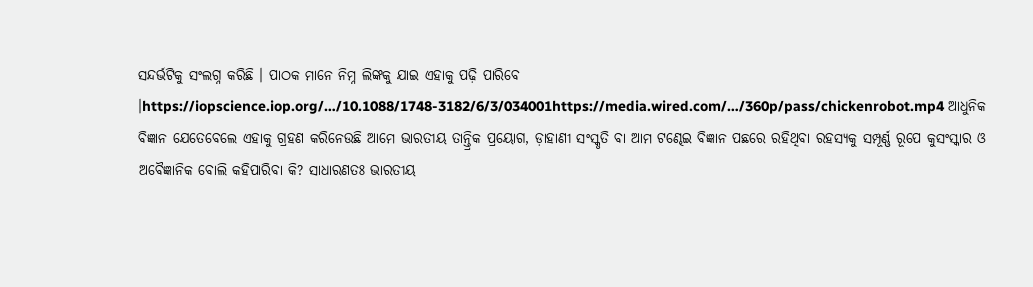ସନ୍ଦର୍ଭଟିକୁ ସଂଲଗ୍ନ କରିଛି । ପାଠକ ମାନେ ନିମ୍ନ ଲିଙ୍କକୁ ଯାଇ ଏହାକୁ ପଢ଼ି ପାରିବେ ।https://iopscience.iop.org/…/10.1088/1748-3182/6/3/034001https://media.wired.com/…/360p/pass/chickenrobot.mp4 ଆଧୁନିକ ବିଜ୍ଞାନ ଯେତେବେଲେ ଏହାକୁ ଗ୍ରହଣ କରିନେଉଛି ଆମେ ଭାରତୀୟ ତାନ୍ତ୍ରିକ ପ୍ରୟୋଗ, ଡ଼ାହାଣୀ ସଂସ୍କୃତି ବା ଆମ ଟଣ୍ଢେଇ ବିଜ୍ଞାନ ପଛରେ ରହିଥିବା ରହସ୍ୟକୁ ସମ୍ପୂର୍ଣ୍ଣ ରୂପେ କୁସଂସ୍କାର ଓ ଅବୈଜ୍ଞାନିକ ବୋଲି କହିପାରିବା କି? ସାଧାରଣତଃ ଭାରତୀୟ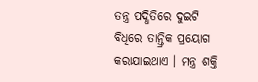ତନ୍ତ୍ର ପଦ୍ଧିତିରେ ଦୁଇଟି ବିଧିରେ ତାନ୍ତ୍ରିକ ପ୍ରୟୋଗ କରାଯାଇଥାଏ । ମନ୍ତ୍ର ଶକ୍ତି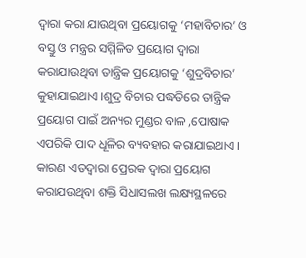ଦ୍ୱାରା କରା ଯାଉଥିବା ପ୍ରୟୋଗକୁ ‘ମହାବିଚାର’ ଓ ବସ୍ତୁ ଓ ମନ୍ତ୍ରର ସମ୍ମିଳିତ ପ୍ରୟୋଗ ଦ୍ୱାରା କରାଯାଉଥିବା ତାନ୍ତ୍ରିକ ପ୍ରୟୋଗକୁ ‘ଶୁଦ୍ରବିଚାର’ କୁହାଯାଇଥାଏ ।ଶୁଦ୍ର ବିଚାର ପଦ୍ଧତିରେ ତାନ୍ତ୍ରିକ ପ୍ରୟୋଗ ପାଇଁ ଅନ୍ୟର ମୁଣ୍ଡର ବାଳ ,ପୋଷାକ ଏପରିକି ପାଦ ଧୂଳିର ବ୍ୟବହାର କରାଯାଇଥାଏ । କାରଣ ଏତଦ୍ୱାରା ପ୍ରେରକ ଦ୍ୱାରା ପ୍ରୟୋଗ କରାଯଉଥିବା ଶକ୍ତି ସିଧାସଲଖ ଲକ୍ଷ୍ୟସ୍ଥଳରେ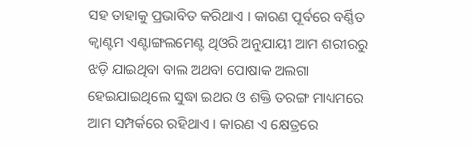ସହ ତାହାକୁ ପ୍ରଭାବିତ କରିଥାଏ । କାରଣ ପୂର୍ବରେ ବର୍ଣ୍ଣିତ କ୍ୱାଣ୍ଟମ ଏଣ୍ଟାଙ୍ଗଲମେଣ୍ଟ ଥିଓରି ଅନୁଯାୟୀ ଆମ ଶରୀରରୁ ଝଡ଼ି ଯାଇଥିବା ବାଲ ଅଥବା ପୋଷାକ ଅଲଗା ହେଇଯାଇଥିଲେ ସୁଦ୍ଧା ଇଥର ଓ ଶକ୍ତି ତରଙ୍ଗ ମାଧ୍ୟମରେ ଆମ ସମ୍ପର୍କରେ ରହିଥାଏ । କାରଣ ଏ କ୍ଷେତ୍ରରେ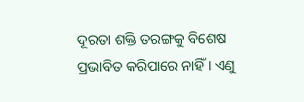ଦୂରତା ଶକ୍ତି ତରଙ୍ଗକୁ ବିଶେଷ ପ୍ରଭାବିତ କରିପାରେ ନାହିଁ । ଏଣୁ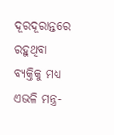ଦୂରଦୂରାନ୍ତରେ ରହୁଥିବା ବ୍ୟକ୍ତିକୁ ମଧ୍ୟ ଏଭଳି ମନ୍ତ୍ର-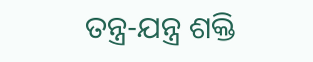ତନ୍ତ୍ର-ଯନ୍ତ୍ର ଶକ୍ତି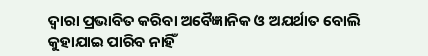ଦ୍ୱାରା ପ୍ରଭାବିତ କରିବା ଅବୈଜ୍ଞାନିକ ଓ ଅଯର୍ଥାତ ବୋଲି କୁହାଯାଇ ପାରିବ ନାହିଁ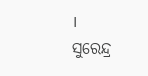।
ସୁରେନ୍ଦ୍ର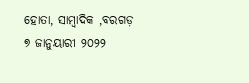ହୋତା, ସାମ୍ବାଦିକ ,ବରଗଡ଼
୭ ଜାନୁୟାରୀ ୨୦୨୨